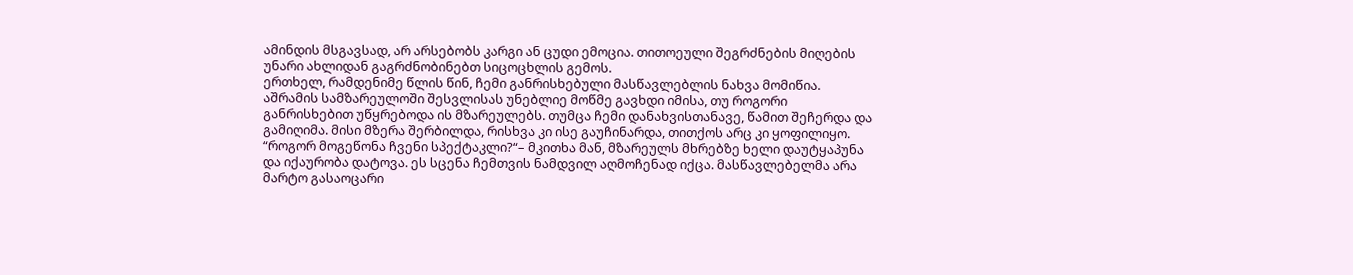ამინდის მსგავსად, არ არსებობს კარგი ან ცუდი ემოცია. თითოეული შეგრძნების მიღების უნარი ახლიდან გაგრძნობინებთ სიცოცხლის გემოს.
ერთხელ, რამდენიმე წლის წინ, ჩემი განრისხებული მასწავლებლის ნახვა მომიწია. აშრამის სამზარეულოში შესვლისას უნებლიე მოწმე გავხდი იმისა, თუ როგორი განრისხებით უწყრებოდა ის მზარეულებს. თუმცა ჩემი დანახვისთანავე, წამით შეჩერდა და გამიღიმა. მისი მზერა შერბილდა, რისხვა კი ისე გაუჩინარდა, თითქოს არც კი ყოფილიყო. “როგორ მოგეწონა ჩვენი სპექტაკლი?“– მკითხა მან, მზარეულს მხრებზე ხელი დაუტყაპუნა და იქაურობა დატოვა. ეს სცენა ჩემთვის ნამდვილ აღმოჩენად იქცა. მასწავლებელმა არა მარტო გასაოცარი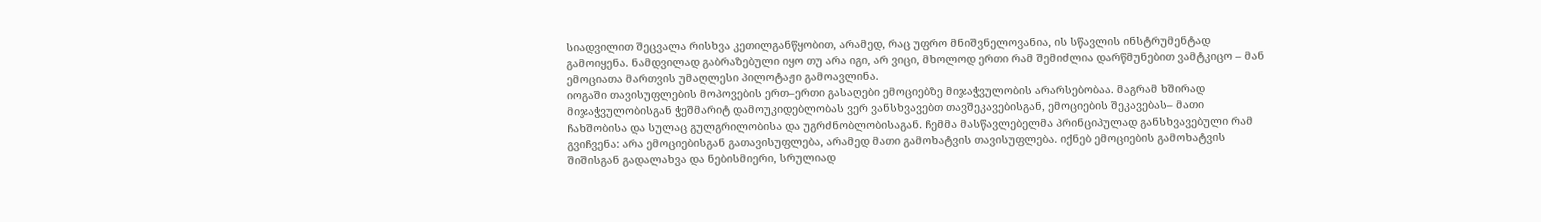სიადვილით შეცვალა რისხვა კეთილგანწყობით, არამედ, რაც უფრო მნიშვნელოვანია, ის სწავლის ინსტრუმენტად გამოიყენა. ნამდვილად გაბრაზებული იყო თუ არა იგი, არ ვიცი, მხოლოდ ერთი რამ შემიძლია დარწმუნებით ვამტკიცო – მან ემოციათა მართვის უმაღლესი პილოტაჟი გამოავლინა.
იოგაში თავისუფლების მოპოვების ერთ–ერთი გასაღები ემოციებზე მიჯაჭვულობის არარსებობაა. მაგრამ ხშირად მიჯაჭვულობისგან ჭეშმარიტ დამოუკიდებლობას ვერ ვანსხვავებთ თავშეკავებისგან, ემოციების შეკავებას– მათი ჩახშობისა და სულაც გულგრილობისა და უგრძნობლობისაგან. ჩემმა მასწავლებელმა პრინციპულად განსხვავებული რამ გვიჩვენა: არა ემოციებისგან გათავისუფლება, არამედ მათი გამოხატვის თავისუფლება. იქნებ ემოციების გამოხატვის შიშისგან გადალახვა და ნებისმიერი, სრულიად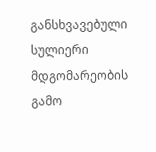განსხვავებული სულიერი მდგომარეობის გამო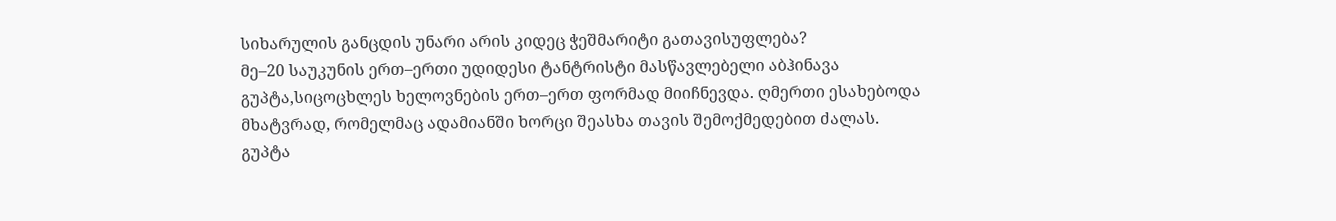სიხარულის განცდის უნარი არის კიდეც ჭეშმარიტი გათავისუფლება?
მე–20 საუკუნის ერთ–ერთი უდიდესი ტანტრისტი მასწავლებელი აბჰინავა გუპტა,სიცოცხლეს ხელოვნების ერთ–ერთ ფორმად მიიჩნევდა. ღმერთი ესახებოდა მხატვრად, რომელმაც ადამიანში ხორცი შეასხა თავის შემოქმედებით ძალას. გუპტა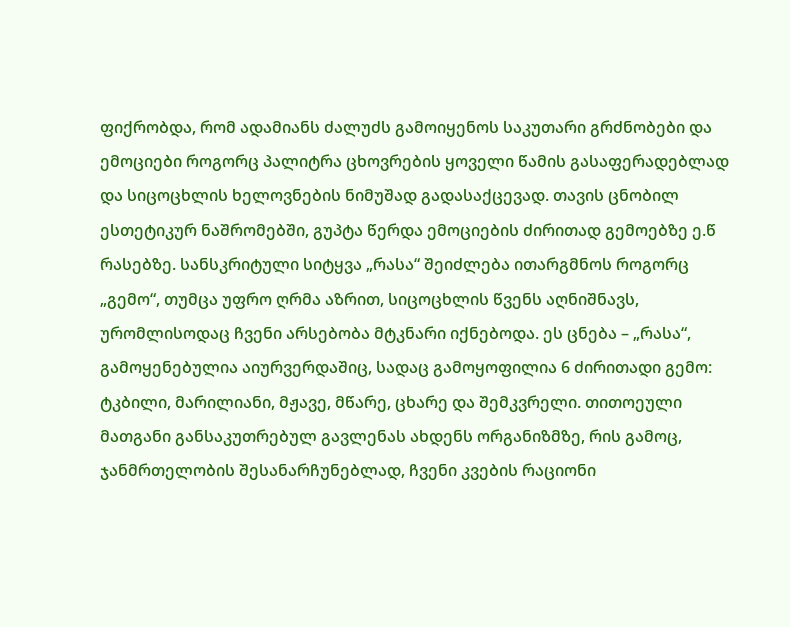ფიქრობდა, რომ ადამიანს ძალუძს გამოიყენოს საკუთარი გრძნობები და ემოციები როგორც პალიტრა ცხოვრების ყოველი წამის გასაფერადებლად და სიცოცხლის ხელოვნების ნიმუშად გადასაქცევად. თავის ცნობილ ესთეტიკურ ნაშრომებში, გუპტა წერდა ემოციების ძირითად გემოებზე ე.წ რასებზე. სანსკრიტული სიტყვა „რასა“ შეიძლება ითარგმნოს როგორც „გემო“, თუმცა უფრო ღრმა აზრით, სიცოცხლის წვენს აღნიშნავს, ურომლისოდაც ჩვენი არსებობა მტკნარი იქნებოდა. ეს ცნება – „რასა“, გამოყენებულია აიურვერდაშიც, სადაც გამოყოფილია 6 ძირითადი გემო: ტკბილი, მარილიანი, მჟავე, მწარე, ცხარე და შემკვრელი. თითოეული მათგანი განსაკუთრებულ გავლენას ახდენს ორგანიზმზე, რის გამოც, ჯანმრთელობის შესანარჩუნებლად, ჩვენი კვების რაციონი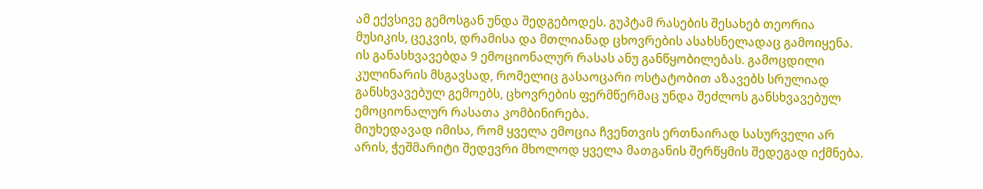ამ ექვსივე გემოსგან უნდა შედგებოდეს. გუპტამ რასების შესახებ თეორია მუსიკის, ცეკვის, დრამისა და მთლიანად ცხოვრების ასახსნელადაც გამოიყენა. ის განასხვავებდა 9 ემოციონალურ რასას ანუ განწყობილებას. გამოცდილი კულინარის მსგავსად, რომელიც გასაოცარი ოსტატობით აზავებს სრულიად განსხვავებულ გემოებს, ცხოვრების ფერმწერმაც უნდა შეძლოს განსხვავებულ ემოციონალურ რასათა კომბინირება.
მიუხედავად იმისა, რომ ყველა ემოცია ჩვენთვის ერთნაირად სასურველი არ არის, ჭეშმარიტი შედევრი მხოლოდ ყველა მათგანის შერწყმის შედეგად იქმნება.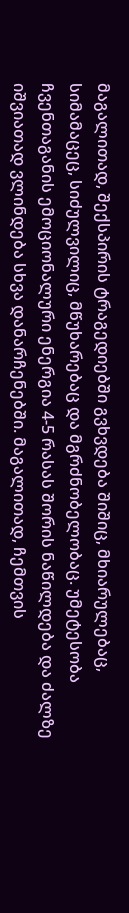მაგალითად, შექსპირის ტრაგედიებში გვხვდება შიშიც, მხიარულებაც, სიმამაცეც, სიძულვილიც, მწუხარებაც და მგრძნობელობაც. უმეტესობა ჩვენთაგანის ემოციონალური ენერგია 4-5 რასას შორის ნაწილდება და ძალზე იშვიათად ვლინდება სხვა დანარჩენებში. მაგალითად, ჩემთვის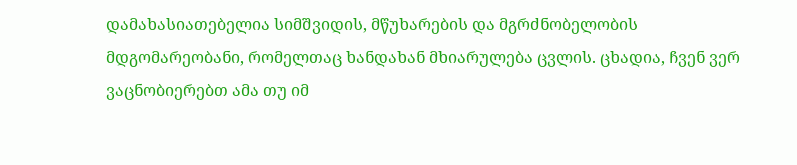დამახასიათებელია სიმშვიდის, მწუხარების და მგრძნობელობის მდგომარეობანი, რომელთაც ხანდახან მხიარულება ცვლის. ცხადია, ჩვენ ვერ ვაცნობიერებთ ამა თუ იმ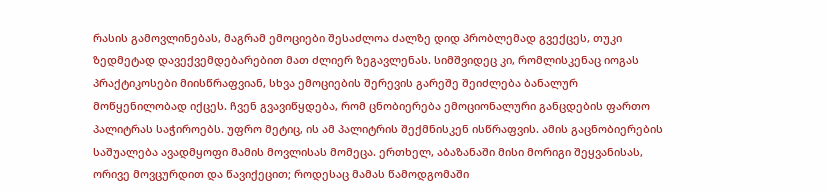რასის გამოვლინებას, მაგრამ ემოციები შესაძლოა ძალზე დიდ პრობლემად გვექცეს, თუკი ზედმეტად დავექვემდებარებით მათ ძლიერ ზეგავლენას. სიმშვიდეც კი, რომლისკენაც იოგას პრაქტიკოსები მიისწრაფვიან, სხვა ემოციების შერევის გარეშე შეიძლება ბანალურ მოწყენილობად იქცეს. ჩვენ გვავიწყდება, რომ ცნობიერება ემოციონალური განცდების ფართო პალიტრას საჭიროებს. უფრო მეტიც, ის ამ პალიტრის შექმნისკენ ისწრაფვის. ამის გაცნობიერების საშუალება ავადმყოფი მამის მოვლისას მომეცა. ერთხელ, აბაზანაში მისი მორიგი შეყვანისას, ორივე მოვცურდით და წავიქეცით; როდესაც მამას წამოდგომაში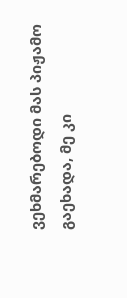ვეხმარებოდი მას პიჟამო გაეხადა, მე კი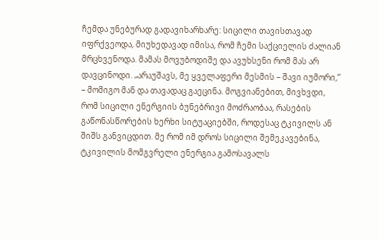ჩემდა უნებურად გადავიხარხარე: სიცილი თავისთავად იფრქვეოდა, მიუხედავად იმისა, რომ ჩემი საქციელის ძალიან მრცხვენოდა. მამას მოვუბოდიშე და ავუხსენი რომ მას არ დავცინოდი. „არაუშავს, მე ყველაფერი მესმის – შავი იუმორი,“ – მომიგო მან და თავადაც გაეცინა. მოგვიანებით, მივხვდი, რომ სიცილი ენერგიის ბუნებრივი მოძრაობაა, რასების გაწონასწორების ხერხი სიტუაციებში, როდესაც ტკივილს ან შიშს განვიცდით. მე რომ იმ დროს სიცილი შემეკავებინა, ტკივილის მომგვრელი ენერგია გამოსავალს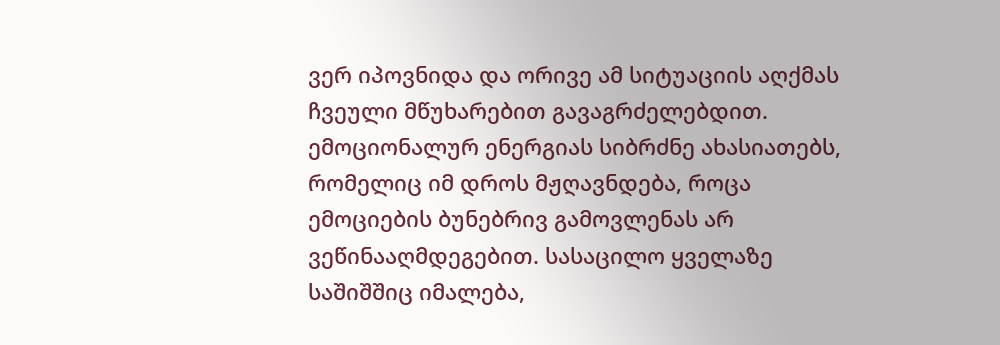ვერ იპოვნიდა და ორივე ამ სიტუაციის აღქმას ჩვეული მწუხარებით გავაგრძელებდით. ემოციონალურ ენერგიას სიბრძნე ახასიათებს, რომელიც იმ დროს მჟღავნდება, როცა ემოციების ბუნებრივ გამოვლენას არ ვეწინააღმდეგებით. სასაცილო ყველაზე საშიშშიც იმალება,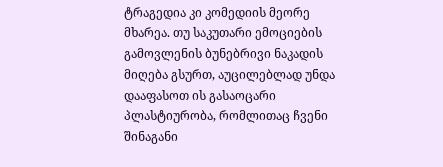ტრაგედია კი კომედიის მეორე მხარეა. თუ საკუთარი ემოციების გამოვლენის ბუნებრივი ნაკადის მიღება გსურთ, აუცილებლად უნდა დააფასოთ ის გასაოცარი პლასტიურობა, რომლითაც ჩვენი შინაგანი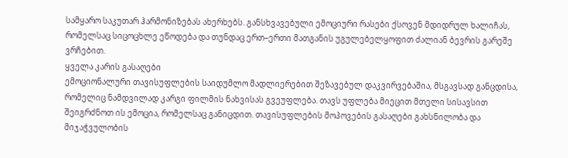სამყარო საკუთარ ჰარმონიზებას ახერხებს. განსხვავებული ემოციური რასები ქსოვენ მდიდრულ ხალიჩას, რომელსაც სიცოცხლე ეწოდება და თუნდაც ერთ–ერთი მათგანის უგულებელყოფით ძალიან ბევრის გარეშე ვრჩებით.
ყველა კარის გასაღები
ემოციონალური თავისუფლების საიდუმლო მადლიერებით შეზავებულ დაკვირვებაშია, მსგავსად განცდისა, რომელიც ნამდვილად კარგი ფილმის ნახვისას გვეუფლება. თავს უფლება მიეცით მთელი სისავსით შეიგრძნოთ ის ემოცია, რომელსაც განიცდით. თავისუფლების მოპოვების გასაღები გახსნილობა და მიჯაჭვულობის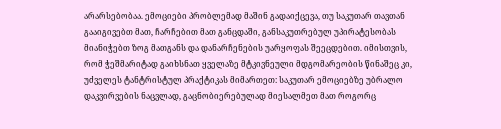არარსებობაა. ემოციები პრობლემად მაშინ გადაიქცევა, თუ საკუთარ თავთან გააიგივებთ მათ, ჩარჩებით მათ განცდაში, განსაკუთრებულ უპირატესობას მიანიჭებთ ზოგ მათგანს და დანარჩენების უარყოფას შეეცდებით. იმისთვის, რომ ჭეშმარიტად გაიხსნათ ყველაზე მტკივნეული მდგომარეობის წინაშეც კი, უძველეს ტანტრისტულ პრაქტიკას მიმართეთ: საკუთარ ემოციებზე უბრალო დაკვირვების ნაცვლად, გაცნობიერებულად მიესალმეთ მათ როგორც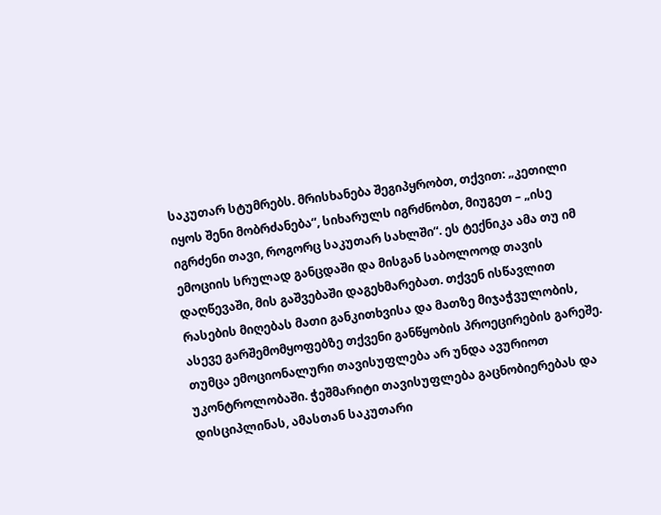საკუთარ სტუმრებს. მრისხანება შეგიპყრობთ, თქვით: „კეთილი იყოს შენი მობრძანება“, სიხარულს იგრძნობთ, მიუგეთ – „ისე იგრძენი თავი, როგორც საკუთარ სახლში“. ეს ტექნიკა ამა თუ იმ ემოციის სრულად განცდაში და მისგან საბოლოოდ თავის დაღწევაში, მის გაშვებაში დაგეხმარებათ. თქვენ ისწავლით რასების მიღებას მათი განკითხვისა და მათზე მიჯაჭვულობის, ასევე გარშემომყოფებზე თქვენი განწყობის პროეცირების გარეშე.
თუმცა ემოციონალური თავისუფლება არ უნდა ავურიოთ უკონტროლობაში. ჭეშმარიტი თავისუფლება გაცნობიერებას და დისციპლინას, ამასთან საკუთარი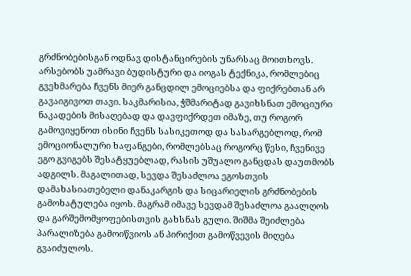გრძნობებისგან ოდნავ დისტანცირების უნარსაც მოითხოვს. არსებობს უამრავი ბუდისტური და იოგას ტექნიკა, რომლებიც გვეხმარება ჩვენს მიერ განცდილ ემოციებსა და ფიქრებთან არ გავაიგივოთ თავი. საკმარისია, ჭშმარიტად გავიხსნათ ემოციური ნაკადების მისაღებად და დავფიქრდეთ იმაზე, თუ როგორ გამოვიყენოთ ისინი ჩვენს სასიკეთოდ და სასარგებლოდ, რომ ემოციონალური ხაფანგები, რომლებსაც როგორც წესი, ჩვენივე ეგო გვიგებს შესატყუებლად, რასის უშუალო განცდას დაუთმობს ადგილს. მაგალითად, სევდა შესაძლოა ეგოსთვის დამახასიათებელი დანაკარგის და სიცარიელის გრძნობების გამოხატულება იყოს. მაგრამ იმავე სევდამ შესაძლოა გაალღოს და გარშემომყოფებისთვის გახსნას გული. შიშმა შეიძლება პარალიზება გამოიწვიოს ან პირიქით გამოწვევის მიღება გვაიძულოს.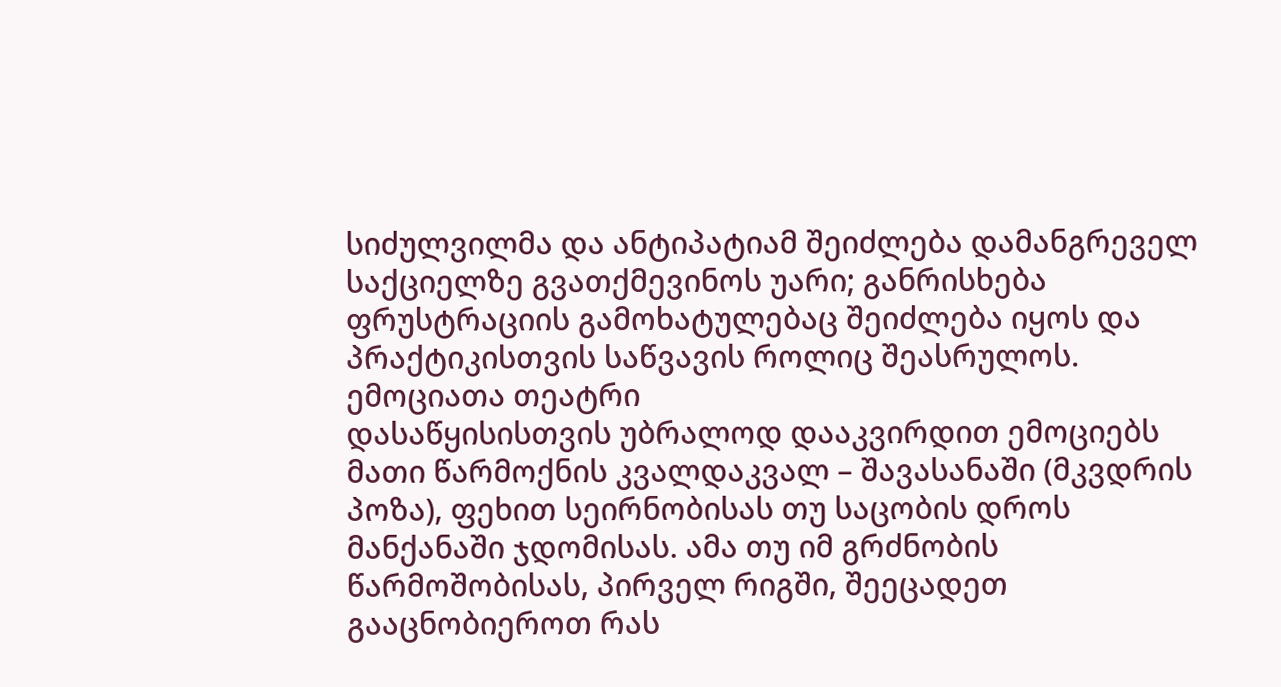სიძულვილმა და ანტიპატიამ შეიძლება დამანგრეველ საქციელზე გვათქმევინოს უარი; განრისხება ფრუსტრაციის გამოხატულებაც შეიძლება იყოს და პრაქტიკისთვის საწვავის როლიც შეასრულოს.
ემოციათა თეატრი
დასაწყისისთვის უბრალოდ დააკვირდით ემოციებს მათი წარმოქნის კვალდაკვალ – შავასანაში (მკვდრის პოზა), ფეხით სეირნობისას თუ საცობის დროს მანქანაში ჯდომისას. ამა თუ იმ გრძნობის წარმოშობისას, პირველ რიგში, შეეცადეთ გააცნობიეროთ რას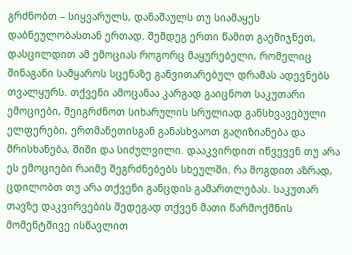გრძნობთ – სიყვარულს, დანაშაულს თუ სიამაყეს დაბნეულობასთან ერთად. შემდეგ ერთი წამით გაემიჯნეთ, დასცილდით ამ ემოციას როგორც მაყურებელი, რომელიც შინაგანი სამყაროს სცენაზე განვითარებულ დრამას ადევნებს თვალყურს. თქვენი ამოცანაა კარგად გაიცნოთ საკუთარი ემოციები, შეიგრძნოთ სიხარულის სრულიად განსხვავებული ელფერები, ერთმანეთისგან განასხვაოთ გაღიზიანება და მრისხანება, შიში და სიძულვილი. დააკვირდით იწვევენ თუ არა ეს ემოციები რაიმე შეგრძნებებს სხეულში. რა მოგდით აზრად, ცდილობთ თუ არა თქვენი განცდის გამართლებას. საკუთარ თავზე დაკვირვების შედეგად თქვენ მათი წარმოქმნის მომენტშივე ისწავლით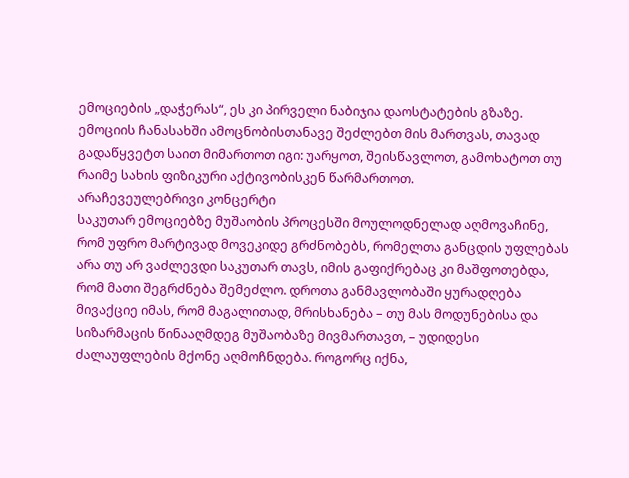ემოციების „დაჭერას“, ეს კი პირველი ნაბიჯია დაოსტატების გზაზე. ემოციის ჩანასახში ამოცნობისთანავე შეძლებთ მის მართვას, თავად გადაწყვეტთ საით მიმართოთ იგი: უარყოთ, შეისწავლოთ, გამოხატოთ თუ რაიმე სახის ფიზიკური აქტივობისკენ წარმართოთ.
არაჩევეულებრივი კონცერტი
საკუთარ ემოციებზე მუშაობის პროცესში მოულოდნელად აღმოვაჩინე, რომ უფრო მარტივად მოვეკიდე გრძნობებს, რომელთა განცდის უფლებას არა თუ არ ვაძლევდი საკუთარ თავს, იმის გაფიქრებაც კი მაშფოთებდა, რომ მათი შეგრძნება შემეძლო. დროთა განმავლობაში ყურადღება მივაქციე იმას, რომ მაგალითად, მრისხანება – თუ მას მოდუნებისა და სიზარმაცის წინააღმდეგ მუშაობაზე მივმართავთ, – უდიდესი ძალაუფლების მქონე აღმოჩნდება. როგორც იქნა,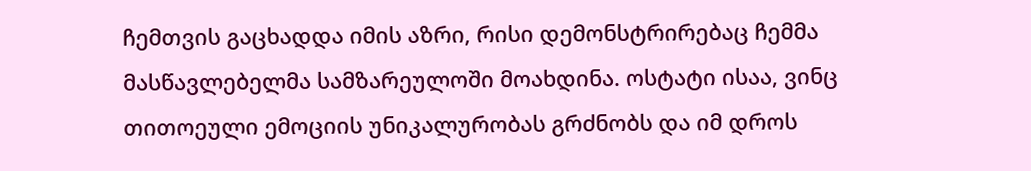ჩემთვის გაცხადდა იმის აზრი, რისი დემონსტრირებაც ჩემმა მასწავლებელმა სამზარეულოში მოახდინა. ოსტატი ისაა, ვინც თითოეული ემოციის უნიკალურობას გრძნობს და იმ დროს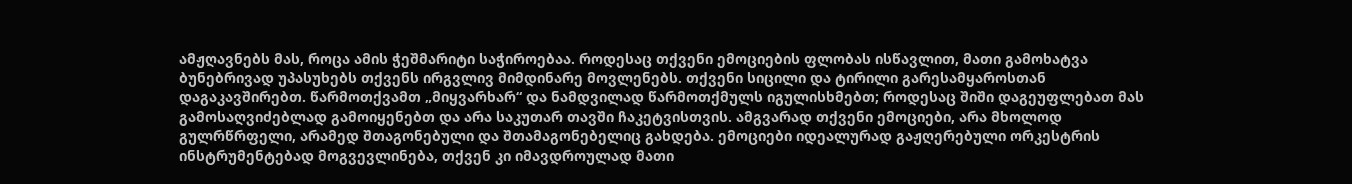ამჟღავნებს მას, როცა ამის ჭეშმარიტი საჭიროებაა. როდესაც თქვენი ემოციების ფლობას ისწავლით, მათი გამოხატვა ბუნებრივად უპასუხებს თქვენს ირგვლივ მიმდინარე მოვლენებს. თქვენი სიცილი და ტირილი გარესამყაროსთან დაგაკავშირებთ. წარმოთქვამთ „მიყვარხარ“ და ნამდვილად წარმოთქმულს იგულისხმებთ; როდესაც შიში დაგეუფლებათ მას გამოსაღვიძებლად გამოიყენებთ და არა საკუთარ თავში ჩაკეტვისთვის. ამგვარად თქვენი ემოციები, არა მხოლოდ გულრწრფელი, არამედ შთაგონებული და შთამაგონებელიც გახდება. ემოციები იდეალურად გაჟღერებული ორკესტრის ინსტრუმენტებად მოგვევლინება, თქვენ კი იმავდროულად მათი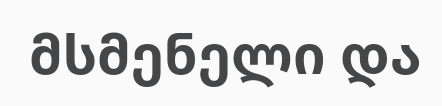მსმენელი და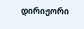დირიჟორი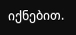იქნებით.